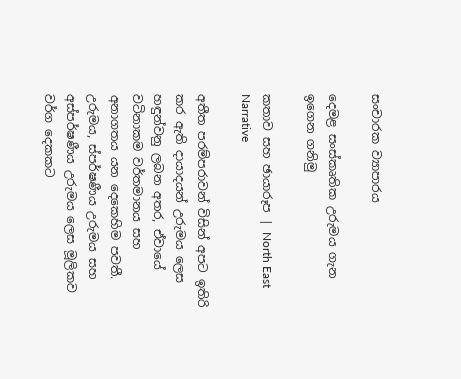සංචාරක ව්‍යාපාරය

දෙමළ සංස්කෘතික උරුමය ගැන ඉගෙන ගනිමු

කතාව සහ ඡායාරූප | North East Narrative

අතීත පරම්පරාවන් විසින් අපට ඉතිරි කර ඇති දායාදයන් උරුමය ලෙස හඳුන්වනු ලබන අතර, ඒවායේ වටිනාකම වර්තමානය සහ අනාගතය යන දෙකෙහිම පවතී. උරුමය, ස්පර්ෂණීය උරුමය සහ අස්පර්ෂණීය උරුමය ලෙස මූලිකව වර්ග දෙකකට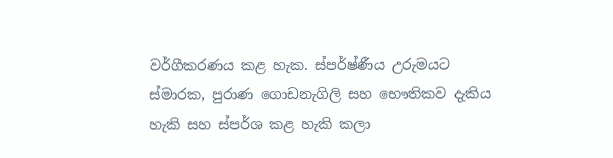වර්ගීකරණය කළ හැක. ස්පර්ෂ්ණීය උරුමයට ස්මාරක, පුරාණ ගොඩනැගිලි සහ භෞතිකව දැකිය හැකි සහ ස්පර්ශ කළ හැකි කලා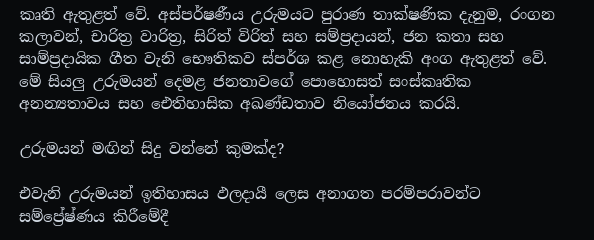කෘති ඇතුළත් වේ. අස්පර්ෂණීය උරුමයට පුරාණ තාක්ෂණික දැනුම, රංගන කලාවන්, චාරිත්‍ර වාරිත්‍ර, සිරිත් විරිත් සහ සම්ප්‍රදායන්, ජන කතා සහ සාම්ප්‍රදායික ගීත වැනි භෞතිකව ස්පර්ශ කළ නොහැකි අංග ඇතුළත් වේ. මේ සියලු උරුමයන් දෙමළ ජනතාවගේ පොහොසත් සංස්කෘතික අනන්‍යතාවය සහ ඓතිහාසික අඛණ්ඩතාව නියෝජනය කරයි.

උරුමයන් මඟින් සිදු වන්නේ කුමක්ද?

එවැනි උරුමයන් ඉතිහාසය ඵලදායී ලෙස අනාගත පරම්පරාවන්ට සම්ප්‍රේෂ්ණය කිරීමේදී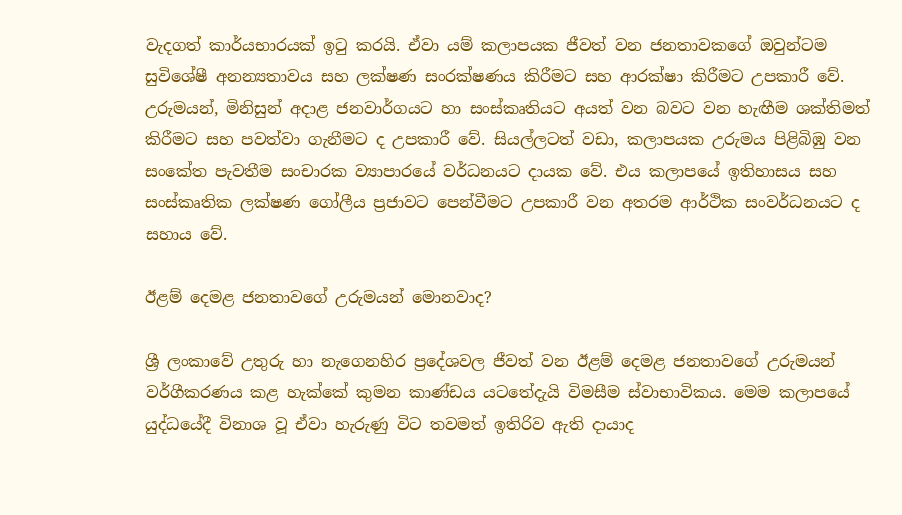වැදගත් කාර්යභාරයක් ඉටු කරයි. ඒවා යම් කලාපයක ජීවත් වන ජනතාවකගේ ඔවුන්ටම සුවිශේෂී අනන්‍යතාවය සහ ලක්ෂණ සංරක්ෂණය කිරීමට සහ ආරක්ෂා කිරීමට උපකාරී වේ. උරුමයන්, මිනිසුන් අදාළ ජනවාර්ගයට හා සංස්කෘතියට අයත් වන බවට වන හැඟීම ශක්තිමත් කිරීමට සහ පවත්වා ගැනීමට ද උපකාරී වේ. සියල්ලටත් වඩා, කලාපයක උරුමය පිළිබිඹු වන සංකේත පැවතීම සංචාරක ව්‍යාපාරයේ වර්ධනයට දායක වේ. එය කලාපයේ ඉතිහාසය සහ සංස්කෘතික ලක්ෂණ ගෝලීය ප්‍රජාවට පෙන්වීමට උපකාරී වන අතරම ආර්ථික සංවර්ධනයට ද සහාය වේ.

ඊළම් දෙමළ ජනතාවගේ උරුමයන් මොනවාද?

ශ්‍රී ලංකාවේ උතුරු හා නැගෙනහිර ප්‍රදේශවල ජීවත් වන ඊළම් දෙමළ ජනතාවගේ උරුමයන් වර්ගීකරණය කළ හැක්කේ කුමන කාණ්ඩය යටතේදැයි විමසීම ස්වාභාවිකය. මෙම කලාපයේ යුද්ධයේදී විනාශ වූ ඒවා හැරුණු විට තවමත් ඉතිරිව ඇති දායාද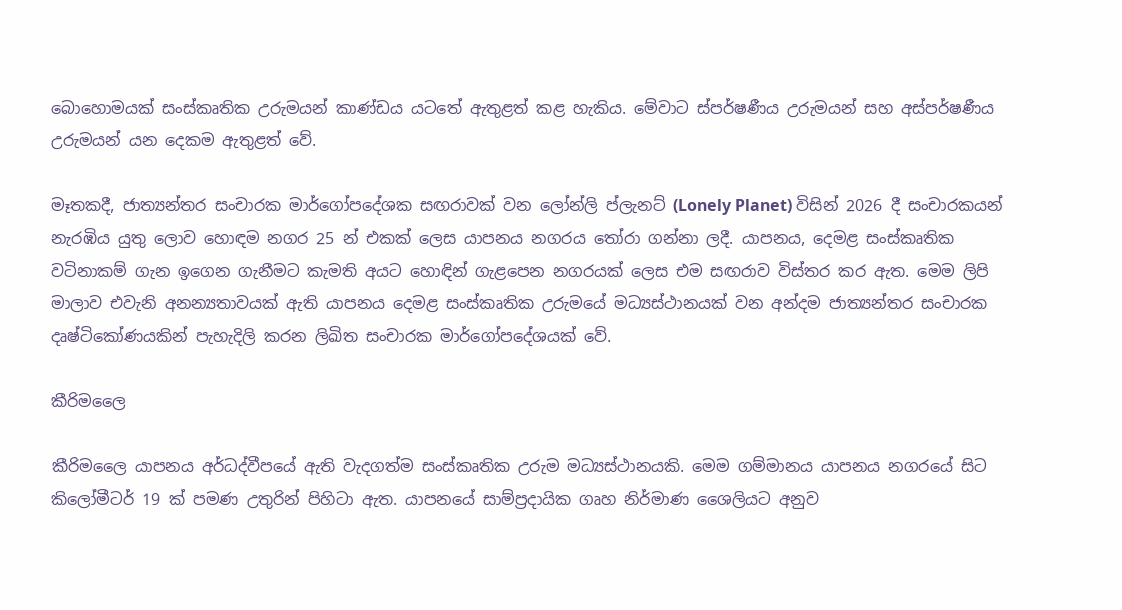බොහොමයක් සංස්කෘතික උරුමයන් කාණ්ඩය යටතේ ඇතුළත් කළ හැකිය. මේවාට ස්පර්ෂණීය උරුමයන් සහ අස්පර්ෂණීය උරුමයන් යන දෙකම ඇතුළත් වේ.

මෑතකදී, ජාත්‍යන්තර සංචාරක මාර්ගෝපදේශක සඟරාවක් වන ලෝන්ලි ප්ලැනට් (Lonely Planet) විසින් 2026 දී සංචාරකයන් නැරඹිය යුතු ලොව හොඳම නගර 25 න් එකක් ලෙස යාපනය නගරය තෝරා ගන්නා ලදී. යාපනය, දෙමළ සංස්කෘතික වටිනාකම් ගැන ඉගෙන ගැනීමට කැමති අයට හොඳින් ගැළපෙන නගරයක් ලෙස එම සඟරාව විස්තර කර ඇත. මෙම ලිපි මාලාව එවැනි අනන්‍යතාවයක් ඇති යාපනය දෙමළ සංස්කෘතික උරුමයේ මධ්‍යස්ථානයක් වන අන්දම ජාත්‍යන්තර සංචාරක දෘෂ්ටිකෝණයකින් පැහැදිලි කරන ලිඛිත සංචාරක මාර්ගෝපදේශයක් වේ.

කීරිමලෛ

කීරිමලෛ යාපනය අර්ධද්වීපයේ ඇති වැදගත්ම සංස්කෘතික උරුම මධ්‍යස්ථානයකි. මෙම ගම්මානය යාපනය නගරයේ සිට කිලෝමීටර් 19 ක් පමණ උතුරින් පිහිටා ඇත. යාපනයේ සාම්ප්‍රදායික ගෘහ නිර්මාණ ශෛලියට අනුව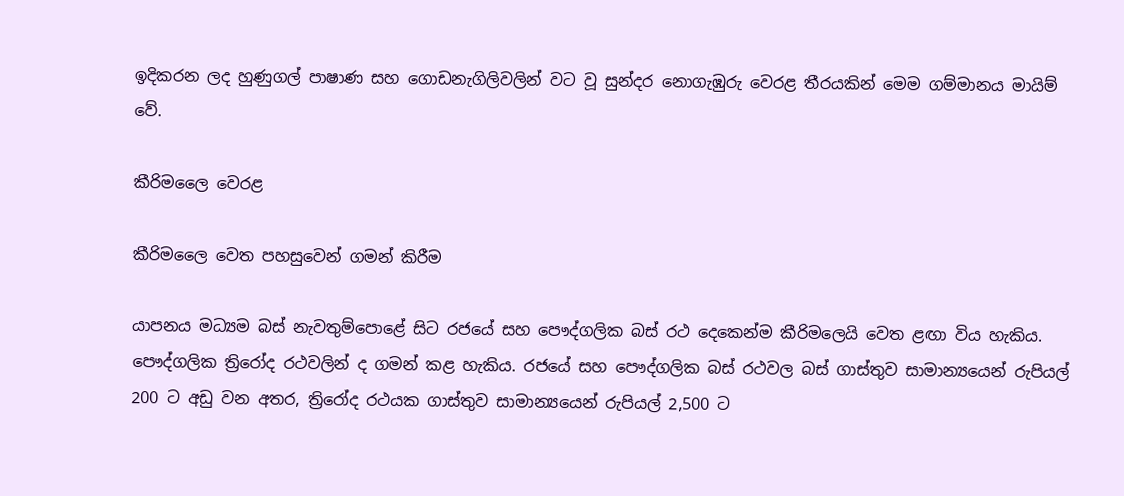ඉදිකරන ලද හුණුගල් පාෂාණ සහ ගොඩනැගිලිවලින් වට වූ සුන්දර නොගැඹුරු වෙරළ තීරයකින් මෙම ගම්මානය මායිම් වේ.

කීරිමලෛ වෙරළ

කීරිමලෛ වෙත පහසුවෙන් ගමන් කිරීම

යාපනය මධ්‍යම බස් නැවතුම්පොළේ සිට රජයේ සහ පෞද්ගලික බස් රථ දෙකෙන්ම කීරිමලෙයි වෙත ළඟා විය හැකිය. පෞද්ගලික ත්‍රිරෝද රථවලින් ද ගමන් කළ හැකිය. රජයේ සහ පෞද්ගලික බස් රථවල බස් ගාස්තුව සාමාන්‍යයෙන් රුපියල් 200 ට අඩු වන අතර, ත්‍රිරෝද රථයක ගාස්තුව සාමාන්‍යයෙන් රුපියල් 2,500 ට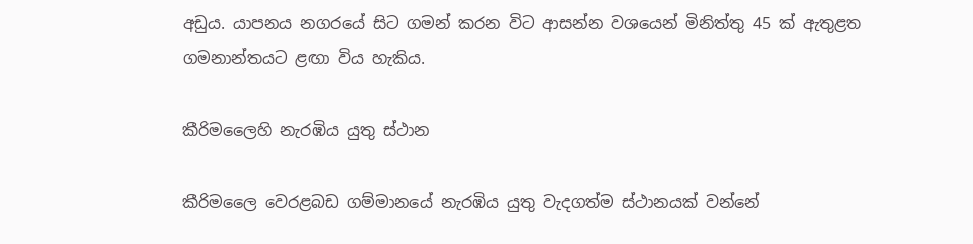අඩුය. යාපනය නගරයේ සිට ගමන් කරන විට ආසන්න වශයෙන් මිනිත්තු 45 ක් ඇතුළත ගමනාන්තයට ළඟා විය හැකිය.

කීරිමලෛහි නැරඹිය යුතු ස්ථාන

කීරිමලෛ වෙරළබඩ ගම්මානයේ නැරඹිය යුතු වැදගත්ම ස්ථානයක් වන්නේ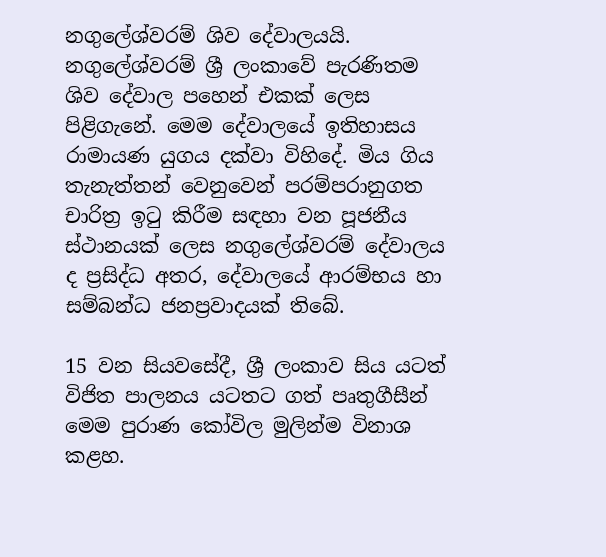නගුලේශ්වරම් ශිව දේවාලයයි. නගුලේශ්වරම් ශ්‍රී ලංකාවේ පැරණිතම ශිව දේවාල පහෙන් එකක් ලෙස පිළිගැනේ. මෙම දේවාලයේ ඉතිහාසය රාමායණ යුගය දක්වා විහිදේ. මිය ගිය තැනැත්තන් වෙනුවෙන් පරම්පරානුගත චාරිත්‍ර ඉටු කිරීම සඳහා වන පූජනීය ස්ථානයක් ලෙස නගුලේශ්වරම් දේවාලය ද ප්‍රසිද්ධ අතර, දේවාලයේ ආරම්භය හා සම්බන්ධ ජනප්‍රවාදයක් තිබේ.

15 වන සියවසේදී, ශ්‍රී ලංකාව සිය යටත් විජිත පාලනය යටතට ගත් පෘතුගීසීන් මෙම පුරාණ කෝවිල මුලින්ම විනාශ කළහ.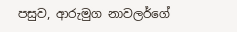පසුව, ආරුමුග නාවලර්ගේ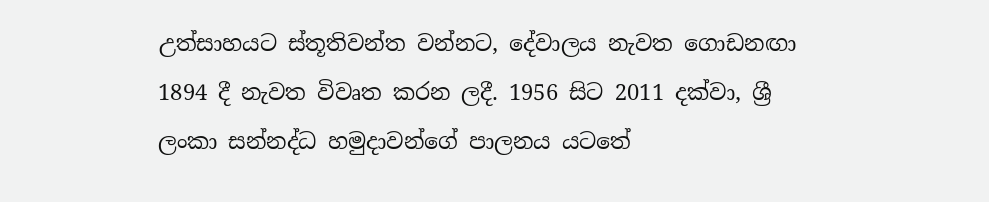උත්සාහයට ස්තූතිවන්ත වන්නට, දේවාලය නැවත ගොඩනඟා 1894 දී නැවත විවෘත කරන ලදී. 1956 සිට 2011 දක්වා, ශ්‍රී ලංකා සන්නද්ධ හමුදාවන්ගේ පාලනය යටතේ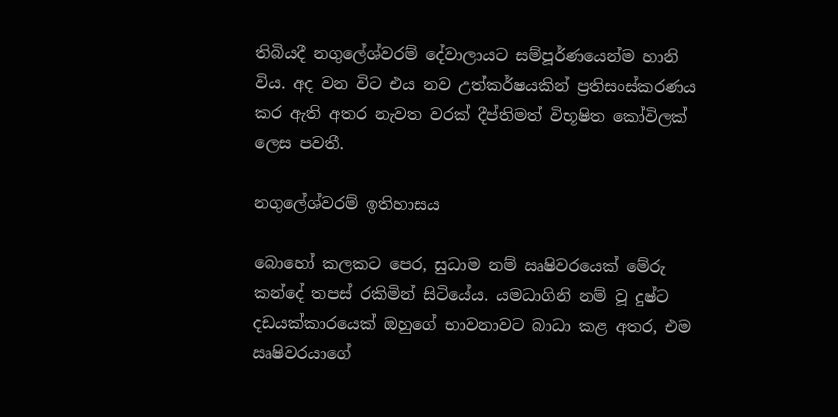තිබියදී නගුලේශ්වරම් දේවාලායට සම්පූර්ණයෙන්ම හානි විය. අද වන විට එය නව උත්කර්ෂයකින් ප්‍රතිසංස්කරණය කර ඇති අතර නැවත වරක් දීප්තිමත් විභූෂිත කෝවිලක් ලෙස පවතී.

නගුලේශ්වරම් ඉතිහාසය

බොහෝ කලකට පෙර, සුධාම නම් ඍෂිවරයෙක් මේරු කන්දේ තපස් රකිමින් සිටියේය. යමධාගිනි නම් වූ දුෂ්ට දඩයක්කාරයෙක් ඔහුගේ භාවනාවට බාධා කළ අතර, එම ඍෂිවරයාගේ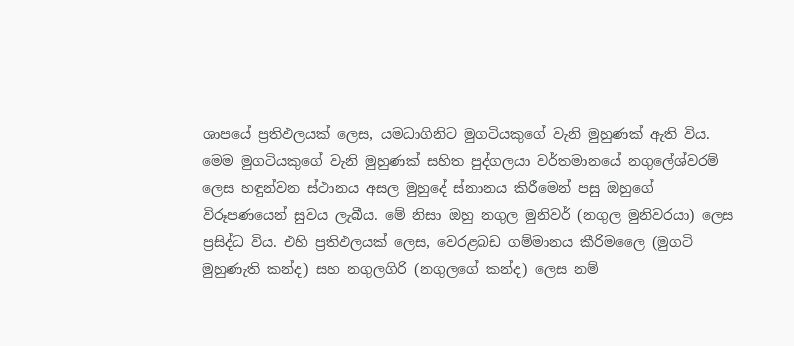ශාපයේ ප්‍රතිඵලයක් ලෙස, යමධාගිනිට මුගටියකුගේ වැනි මුහුණක් ඇති විය. මෙම මුගටියකුගේ වැනි මුහුණක් සහිත පුද්ගලයා වර්තමානයේ නගුලේශ්වරම් ලෙස හඳුන්වන ස්ථානය අසල මුහුදේ ස්නානය කිරීමෙන් පසු ඔහුගේ විරූපණයෙන් සුවය ලැබීය. මේ නිසා ඔහු නගුල මුනිවර් (නගුල මුනිවරයා) ලෙස ප්‍රසිද්ධ විය. එහි ප්‍රතිඵලයක් ලෙස, වෙරළබඩ ගම්මානය කීරිමලෛ (මුගටි මුහුණැති කන්ද) සහ නගුලගිරි (නගුලගේ කන්ද) ලෙස නම්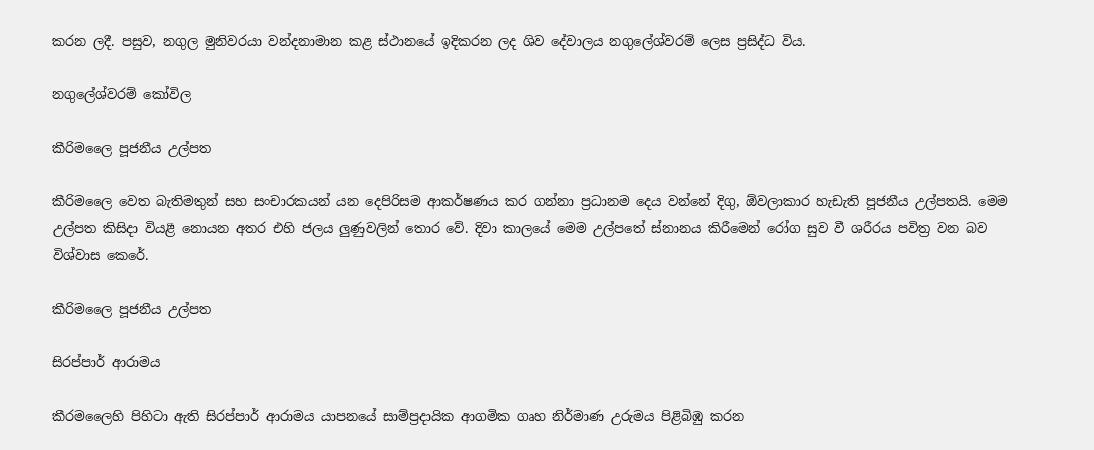කරන ලදී. පසුව, නගුල මුනිවරයා වන්දනාමාන කළ ස්ථානයේ ඉදිකරන ලද ශිව දේවාලය නගුලේශ්වරම් ලෙස ප්‍රසිද්ධ විය.

නගුලේශ්වරම් කෝවිල

කීරිමලෛ පූජනීය උල්පත

කීරිමලෛ වෙත බැතිමතුන් සහ සංචාරකයන් යන දෙපිරිසම ආකර්ෂණය කර ගන්නා ප්‍රධානම දෙය වන්නේ දිගු, ඕවලාකාර හැඩැති පූජනීය උල්පතයි. මෙම උල්පත කිසිදා වියළී නොයන අතර එහි ජලය ලුණුවලින් තොර වේ. දිවා කාලයේ මෙම උල්පතේ ස්නානය කිරීමෙන් රෝග සුව වී ශරීරය පවිත්‍ර වන බව විශ්වාස කෙරේ.

කීරිමලෛ පූජනීය උල්පත

සිරප්පාර් ආරාමය

කීරමලෛහි පිහිටා ඇති සිරප්පාර් ආරාමය යාපනයේ සාම්ප්‍රදායික ආගමික ගෘහ නිර්මාණ උරුමය පිළිබිඹු කරන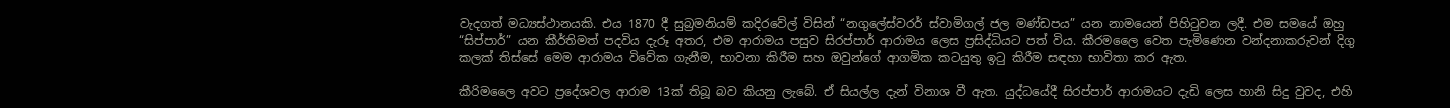වැදගත් මධ්‍යස්ථානයකි. එය 1870 දී සුබ්‍රමනියම් කදිරවේල් විසින් “නගුලේස්වරර් ස්වාමිගල් ජල මණ්ඩපය” යන නාමයෙන් පිහිටුවන ලදී. එම සමයේ ඔහු “සිප්පාර්” යන කීර්තිමත් පදවිය දැරූ අතර, එම ආරාමය පසුව සිරප්පාර් ආරාමය ලෙස ප්‍රසිද්ධියට පත් විය. කීරමලෛ වෙත පැමිණෙන වන්දනාකරුවන් දිගු කලක් තිස්සේ මෙම ආරාමය විවේක ගැනීම, භාවනා කිරීම සහ ඔවුන්ගේ ආගමික කටයුතු ඉටු කිරීම සඳහා භාවිතා කර ඇත.

කීරිමලෛ අවට ප්‍රදේශවල ආරාම 13ක් තිබූ බව කියනු ලැබේ. ඒ සියල්ල දැන් විනාශ වී ඇත. යුද්ධයේදී සිරප්පාර් ආරාමයට දැඩි ලෙස හානි සිදු වුවද, එහි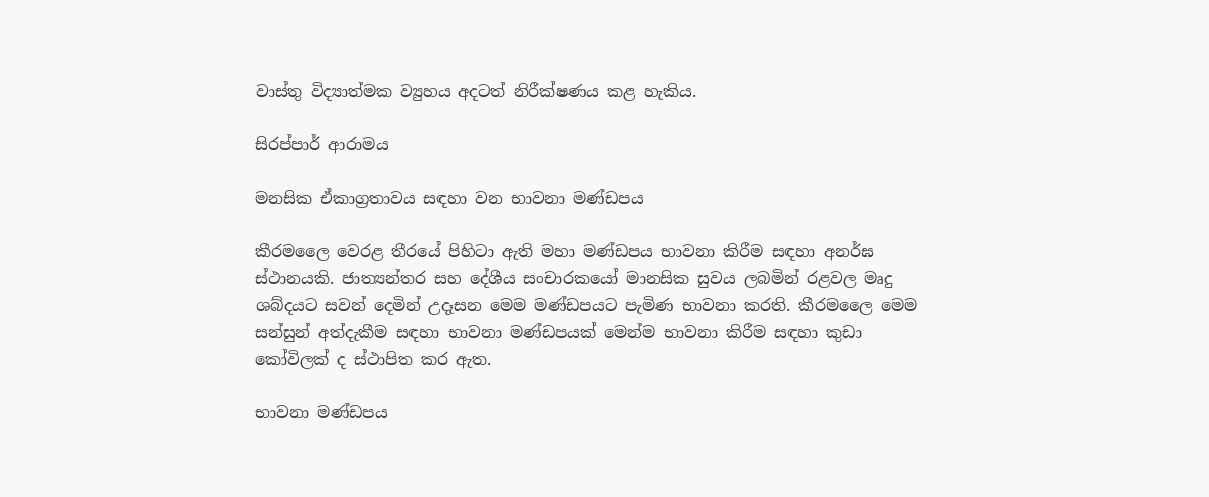වාස්තු විද්‍යාත්මක ව්‍යුහය අදටත් නිරීක්ෂණය කළ හැකිය.

සිරප්පාර් ආරාමය

මනසික ඒකාග්‍රතාවය සඳහා වන භාවනා මණ්ඩපය

කීරමලෛ වෙරළ තීරයේ පිහිටා ඇති මහා මණ්ඩපය භාවනා කිරීම සඳහා අනර්ඝ ස්ථානයකි. ජාත්‍යන්තර සහ දේශීය සංචාරකයෝ මානසික සුවය ලබමින් රළවල මෘදු ශබ්දයට සවන් දෙමින් උදෑසන මෙම මණ්ඩපයට පැමිණ භාවනා කරති. කීරමලෛ මෙම සන්සුන් අත්දැකීම සඳහා භාවනා මණ්ඩපයක් මෙන්ම භාවනා කිරීම සඳහා කුඩා කෝවිලක් ද ස්ථාපිත කර ඇත.

භාවනා මණ්ඩපය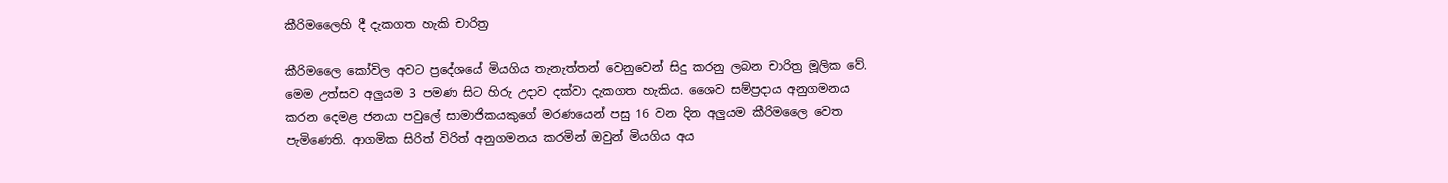කීරිමලෛහි දී දැකගත හැකි චාරිත්‍ර

කීරිමලෛ කෝවිල අවට ප්‍රදේශයේ මියගිය තැනැත්තන් වෙනුවෙන් සිදු කරනු ලබන චාරිත්‍ර මූලික වේ. මෙම උත්සව අලුයම 3 පමණ සිට හිරු උදාව දක්වා දැකගත හැකිය. ශෛව සම්ප්‍රදාය අනුගමනය කරන දෙමළ ජනයා පවුලේ සාමාජිකයකුගේ මරණයෙන් පසු 16 වන දින අලුයම කීරිමලෛ වෙත පැමිණෙති. ආගමික සිරිත් විරිත් අනුගමනය කරමින් ඔවුන් මියගිය අය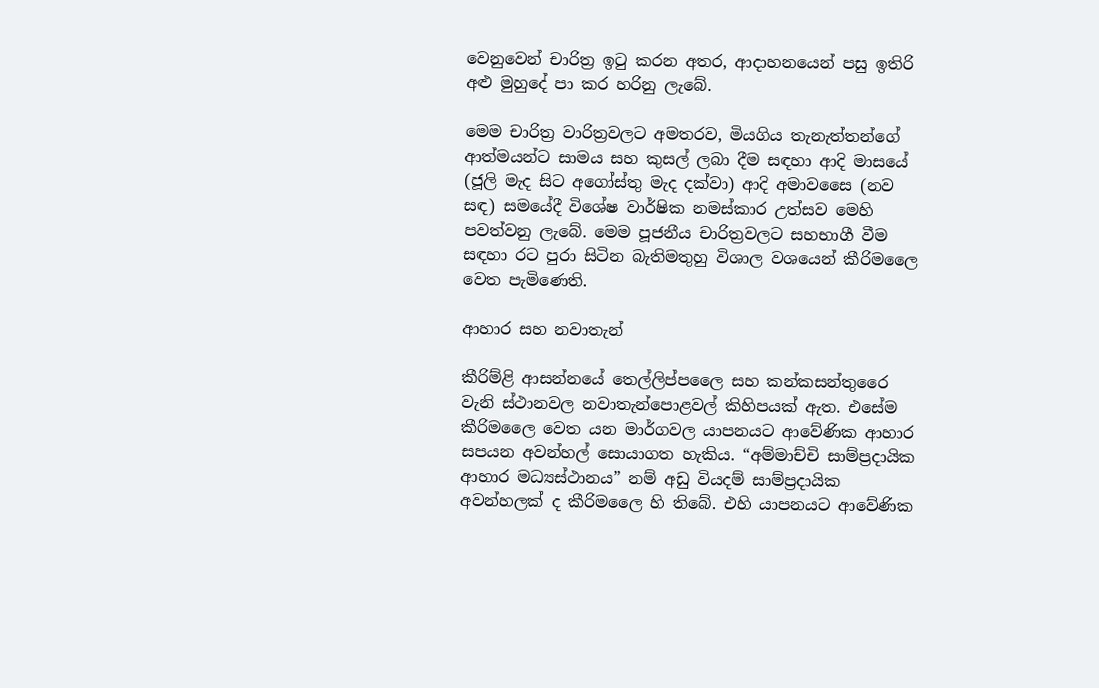වෙනුවෙන් චාරිත්‍ර ඉටු කරන අතර, ආදාහනයෙන් පසු ඉතිරි අළු මුහුදේ පා කර හරිනු ලැබේ.

මෙම චාරිත්‍ර වාරිත්‍රවලට අමතරව, මියගිය තැනැත්තන්ගේ ආත්මයන්ට සාමය සහ කුසල් ලබා දීම සඳහා ආදි මාසයේ (ජූලි මැද සිට අගෝස්තු මැද දක්වා) ආදි අමාවසෛ (නව සඳ) සමයේදී විශේෂ වාර්ෂික නමස්කාර උත්සව මෙහි පවත්වනු ලැබේ. මෙම පූජනීය චාරිත්‍රවලට සහභාගී වීම සඳහා රට පුරා සිටින බැතිමතුහු විශාල වශයෙන් කීරිමලෛ වෙත පැමිණෙති.

ආහාර සහ නවාතැන්

කීරිම්ළි ආසන්නයේ තෙල්ලිප්පලෛ සහ කන්කසන්තුරෛ වැනි ස්ථානවල නවාතැන්පොළවල් කිහිපයක් ඇත. එසේම කීරිමලෛ වෙත යන මාර්ගවල යාපනයට ආවේණික ආහාර සපයන අවන්හල් සොයාගත හැකිය. “අම්මාච්චි සාම්ප්‍රදායික ආහාර මධ්‍යස්ථානය” නම් අඩු වියදම් සාම්ප්‍රදායික අවන්හලක් ද කීරිමලෛ හි තිබේ. එහි යාපනයට ආවේණික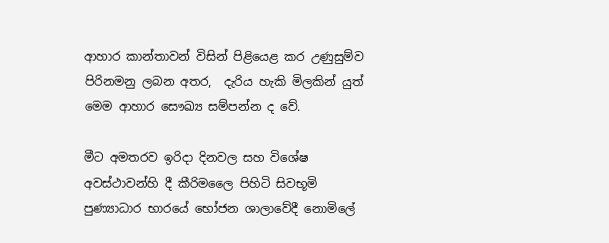ආහාර කාන්තාවන් විසින් පිළියෙළ කර උණුසුම්ව පිරිනමනු ලබන අතර,  දැරිය හැකි මිලකින් යුත් මෙම ආහාර සෞඛ්‍ය සම්පන්න ද වේ.

මීට අමතරව ඉරිදා දිනවල සහ විශේෂ අවස්ථාවන්හි දී කීරිමලෛ පිහිටි සිවභූමි පුණ්‍යාධාර භාරයේ භෝජන ශාලාවේදී නොමිලේ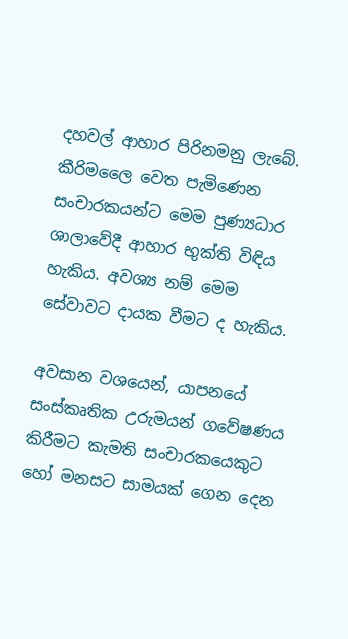දහවල් ආහාර පිරිනමනු ලැබේ. කීරිමලෛ වෙත පැමිණෙන සංචාරකයන්ට මෙම පුණ්‍යධාර ශාලාවේදී ආහාර භුක්ති විඳිය හැකිය. අවශ්‍ය නම් මෙම සේවාවට දායක වීමට ද හැකිය.

අවසාන වශයෙන්, යාපනයේ සංස්කෘතික උරුමයන් ගවේෂණය කිරීමට කැමති සංචාරකයෙකුට හෝ මනසට සාමයක් ගෙන දෙන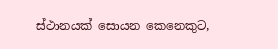ස්ථානයක් සොයන කෙනෙකුට,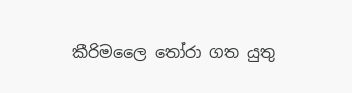කීරිමලෛ තෝරා ගත යුතු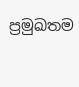ප්‍රමුඛතම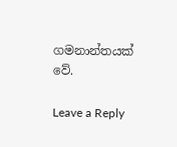ගමනාන්තයක් වේ.

Leave a Reply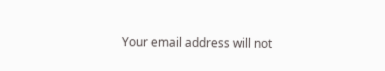Your email address will not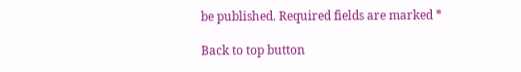be published. Required fields are marked *

Back to top button